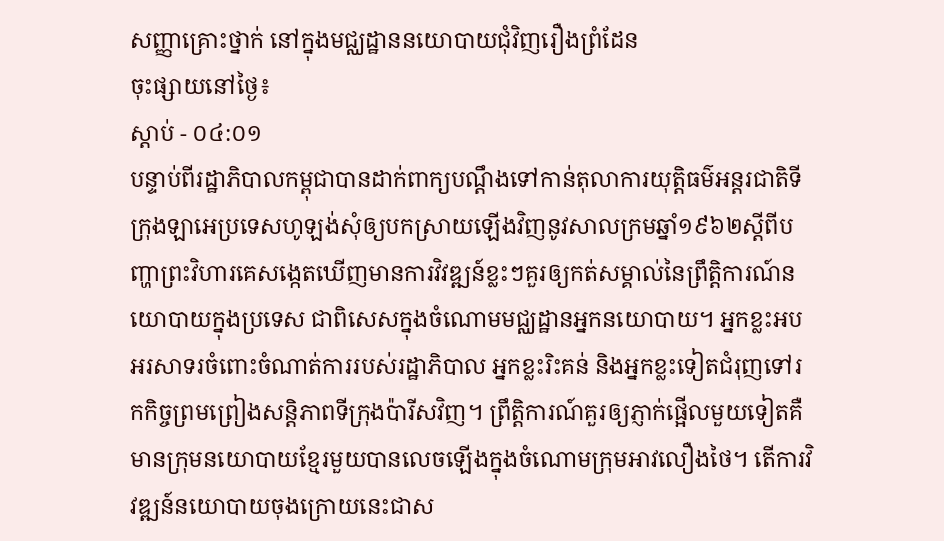សញ្ញាគ្រោះថ្នាក់ នៅក្នុងមជ្ឈដ្ឋាននយោបាយជុំវិញរឿងព្រំដែន
ចុះផ្សាយនៅថ្ងៃ៖
ស្តាប់ - ០៤:០១
បន្ទាប់ពីរដ្ឋាភិបាលកម្ពុជាបានដាក់ពាក្យបណ្តឹងទៅកាន់តុលាការយុត្តិធម៌អន្តរជាតិទីក្រុងឡាអេប្រទេសហូឡង់សុំឲ្យបកស្រាយឡើងវិញនូវសាលក្រមឆ្នាំ១៩៦២ស្តីពីបញ្ហាព្រះវិហារគេសង្កេតឃើញមានការវិវឌ្ឍន៍ខ្លះៗគួរឲ្យកត់សម្គាល់នៃព្រឹត្តិការណ៍នយោបាយក្នុងប្រទេស ជាពិសេសក្នុងចំណោមមជ្ឈដ្ឋានអ្នកនយោបាយ។ អ្នកខ្លះអបអរសាទរចំពោះចំណាត់ការរបស់រដ្ឋាភិបាល អ្នកខ្លះរិះគន់ និងអ្នកខ្លះទៀតជំរុញទៅរកកិច្ចព្រមព្រៀងសន្តិភាពទីក្រុងប៉ារីសវិញ។ ព្រឹត្តិការណ៍គួរឲ្យភ្ញាក់ផ្អើលមួយទៀតគឺមានក្រុមនយោបាយខ្មែរមួយបានលេចឡើងក្នុងចំណោមក្រុមអាវលឿងថៃ។ តើការវិវឌ្ឍន៍នយោបាយចុងក្រោយនេះជាស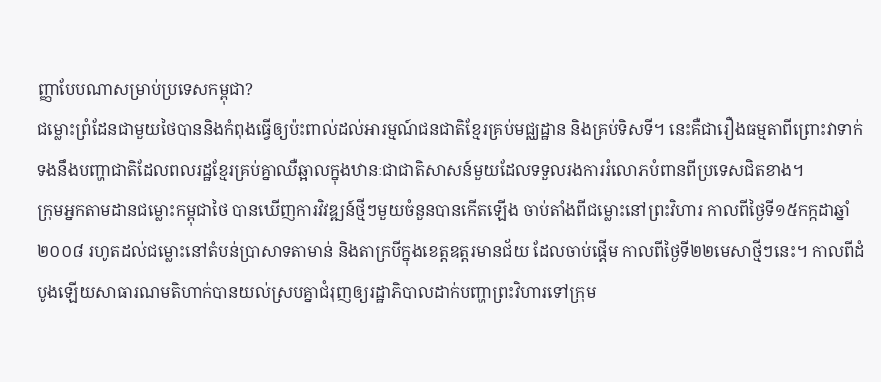ញ្ញាបែបណាសម្រាប់ប្រទេសកម្ពុជា?
ជម្លោះព្រំដែនជាមួយថៃបាននិងកំពុងធ្វើឲ្យប៉ះពាល់ដល់អារម្មណ៍ជនជាតិខ្មែរគ្រប់មជ្ឈដ្ឋាន និងគ្រប់ទិសទី។ នេះគឺជារឿងធម្មតាពីព្រោះវាទាក់ទងនឹងបញ្ហាជាតិដែលពលរដ្ឋខ្មែរគ្រប់គ្នាឈឺឆ្អាលក្នុងឋានៈជាជាតិសាសន៍មួយដែលទទួលរងការរំលោភបំពានពីប្រទេសជិតខាង។
ក្រុមអ្នកតាមដានជម្លោះកម្ពុជាថៃ បានឃើញការវិវឌ្ឍន៍ថ្មីៗមួយចំនួនបានកើតឡើង ចាប់តាំងពីជម្លោះនៅព្រះវិហារ កាលពីថ្ងៃទី១៥កក្កដាឆ្នាំ២០០៨ រហូតដល់ជម្លោះនៅតំបន់ប្រាសាទតាមាន់ និងតាក្របីក្នុងខេត្តឧត្តរមានជ័យ ដែលចាប់ផ្តើម កាលពីថ្ងៃទី២២មេសាថ្មីៗនេះ។ កាលពីដំបូងឡើយសាធារណមតិហាក់បានយល់ស្របគ្នាជំរុញឲ្យរដ្ឋាភិបាលដាក់បញ្ហាព្រះវិហារទៅក្រុម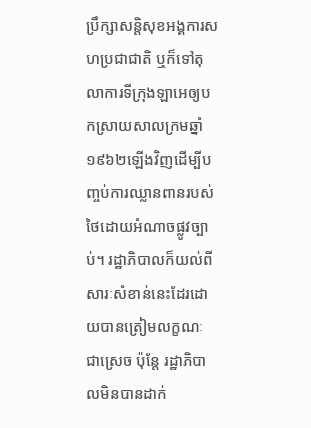ប្រឹក្សាសន្តិសុខអង្គការសហប្រជាជាតិ ឬក៏ទៅតុលាការទីក្រុងឡាអេឲ្យបកស្រាយសាលក្រមឆ្នាំ១៩៦២ឡើងវិញដើម្បីបញ្ចប់ការឈ្លានពានរបស់ថៃដោយអំណាចផ្លូវច្បាប់។ រដ្ឋាភិបាលក៏យល់ពីសារៈសំខាន់នេះដែរដោយបានត្រៀមលក្ខណៈ ជាស្រេច ប៉ុន្តែ រដ្ឋាភិបាលមិនបានដាក់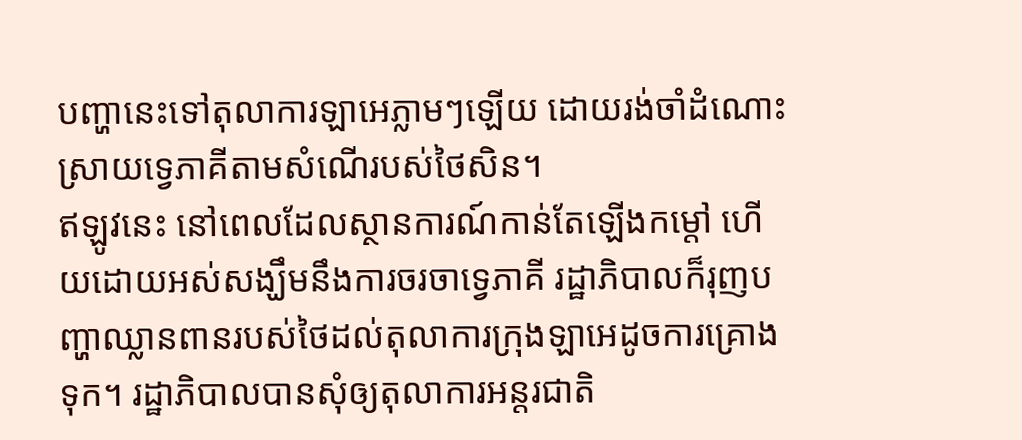បញ្ហានេះទៅតុលាការឡាអេភ្លាមៗឡើយ ដោយរង់ចាំដំណោះស្រាយទ្វេភាគីតាមសំណើរបស់ថៃសិន។
ឥឡូវនេះ នៅពេលដែលស្ថានការណ៍កាន់តែឡើងកម្តៅ ហើយដោយអស់សង្ឃឹមនឹងការចរចាទ្វេភាគី រដ្ឋាភិបាលក៏រុញបញ្ហាឈ្លានពានរបស់ថៃដល់តុលាការក្រុងឡាអេដូចការគ្រោងទុក។ រដ្ឋាភិបាលបានសុំឲ្យតុលាការអន្តរជាតិ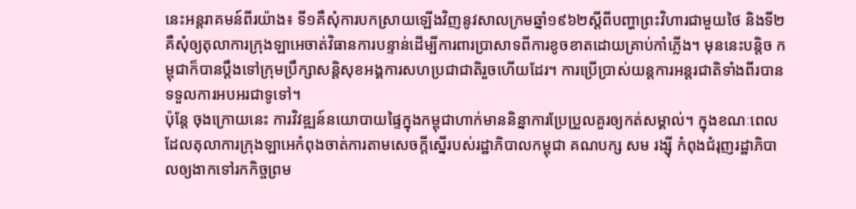នេះអន្តរាគមន៍ពីរយ៉ាង៖ ទី១គឺសុំការបកស្រាយឡើងវិញនូវសាលក្រមឆ្នាំ១៩៦២ស្តីពីបញ្ហាព្រះវិហារជាមួយថៃ និងទី២ គឺសុំឲ្យតុលាការក្រុងឡាអេចាត់វិធានការបន្ទាន់ដើម្បីការពារប្រាសាទពីការខូចខាតដោយគ្រាប់កាំភ្លើង។ មុននេះបន្តិច កម្ពុជាក៏បានប្តឹងទៅក្រុមប្រឹក្សាសន្តិសុខអង្គការសហប្រជាជាតិរួចហើយដែរ។ ការប្រើប្រាស់យន្តការអន្តរជាតិទាំងពីរបានទទួលការអបអរជាទូទៅ។
ប៉ុន្តែ ចុងក្រោយនេះ ការវិវឌ្ឍន៍នយោបាយផ្ទៃក្នុងកម្ពុជាហាក់មាននិន្នាការប្រែប្រួលគួរឲ្យកត់សម្គាល់។ ក្នុងខណៈពេលដែលតុលាការក្រុងឡាអេកំពុងចាត់ការតាមសេចក្តីស្នើរបស់រដ្ឋាភិបាលកម្ពុជា គណបក្ស សម រង្ស៊ី កំពុងជំរុញរដ្ឋាភិបាលឲ្យងាកទៅរកកិច្ចព្រម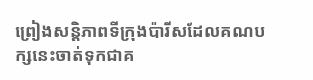ព្រៀងសន្តិភាពទីក្រុងប៉ារីសដែលគណបក្សនេះចាត់ទុកជាគ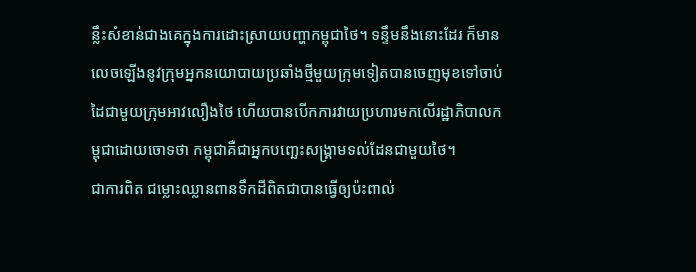ន្លឹះសំខាន់ជាងគេក្នុងការដោះស្រាយបញ្ហាកម្ពុជាថៃ។ ទន្ទឹមនឹងនោះដែរ ក៏មានលេចឡើងនូវក្រុមអ្នកនយោបាយប្រឆាំងថ្មីមួយក្រុមទៀតបានចេញមុខទៅចាប់ដៃជាមួយក្រុមអាវលឿងថៃ ហើយបានបើកការវាយប្រហារមកលើរដ្ឋាភិបាលកម្ពុជាដោយចោទថា កម្ពុជាគឺជាអ្នកបញ្ឆេះសង្គ្រាមទល់ដែនជាមួយថៃ។
ជាការពិត ជម្លោះឈ្លានពានទឹកដីពិតជាបានធ្វើឲ្យប៉ះពាល់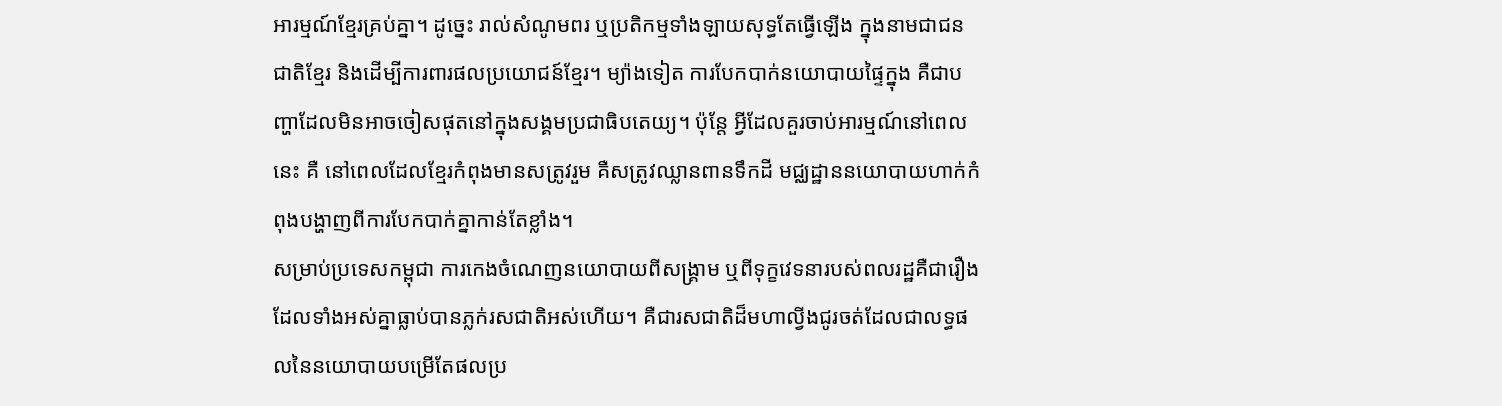អារម្មណ៍ខ្មែរគ្រប់គ្នា។ ដូច្នេះ រាល់សំណូមពរ ឬប្រតិកម្មទាំងឡាយសុទ្ធតែធ្វើឡើង ក្នុងនាមជាជនជាតិខ្មែរ និងដើម្បីការពារផលប្រយោជន៍ខ្មែរ។ ម្យ៉ាងទៀត ការបែកបាក់នយោបាយផ្ទៃក្នុង គឺជាបញ្ហាដែលមិនអាចចៀសផុតនៅក្នុងសង្គមប្រជាធិបតេយ្យ។ ប៉ុន្តែ អ្វីដែលគួរចាប់អារម្មណ៍នៅពេលនេះ គឺ នៅពេលដែលខ្មែរកំពុងមានសត្រូវរួម គឺសត្រូវឈ្លានពានទឹកដី មជ្ឈដ្ឋាននយោបាយហាក់កំពុងបង្ហាញពីការបែកបាក់គ្នាកាន់តែខ្លាំង។
សម្រាប់ប្រទេសកម្ពុជា ការកេងចំណេញនយោបាយពីសង្គ្រាម ឬពីទុក្ខវេទនារបស់ពលរដ្ឋគឺជារឿងដែលទាំងអស់គ្នាធ្លាប់បានភ្លក់រសជាតិអស់ហើយ។ គឺជារសជាតិដ៏មហាល្វីងជូរចត់ដែលជាលទ្ធផលនៃនយោបាយបម្រើតែផលប្រ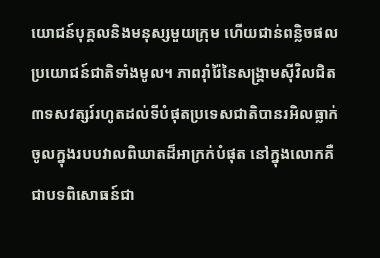យោជន៍បុគ្គលនិងមនុស្សមួយក្រុម ហើយជាន់ពន្លិចផលប្រយោជន៍ជាតិទាំងមូល។ ភាពរ៉ាំរ៉ៃនៃសង្គ្រាមស៊ីវិលជិត៣ទសវត្សរ៍រហូតដល់ទីបំផុតប្រទេសជាតិបានរអិលធ្លាក់ចូលក្នុងរបបវាលពិឃាតដ៏អាក្រក់បំផុត នៅក្នុងលោកគឺជាបទពិសោធន៍ជា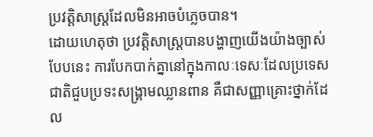ប្រវត្តិសាស្ត្រដែលមិនអាចបំភ្លេចបាន។
ដោយហេតុថា ប្រវត្តិសាស្ត្របានបង្ហាញយើងយ៉ាងច្បាស់បែបនេះ ការបែកបាក់គ្នានៅក្នុងកាលៈទេសៈដែលប្រទេសជាតិជួបប្រទះសង្គ្រាមឈ្លានពាន គឺជាសញ្ញាគ្រោះថ្នាក់ដែល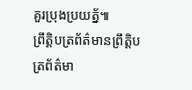គួរប្រុងប្រយត័្ន៕
ព្រឹត្តិបត្រព័ត៌មានព្រឹត្តិបត្រព័ត៌មា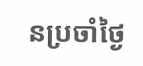នប្រចាំថ្ងៃ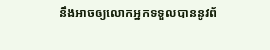នឹងអាចឲ្យលោកអ្នកទទួលបាននូវព័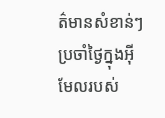ត៌មានសំខាន់ៗប្រចាំថ្ងៃក្នុងអ៊ីមែលរបស់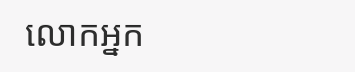លោកអ្នក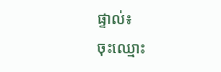ផ្ទាល់៖
ចុះឈ្មោះ